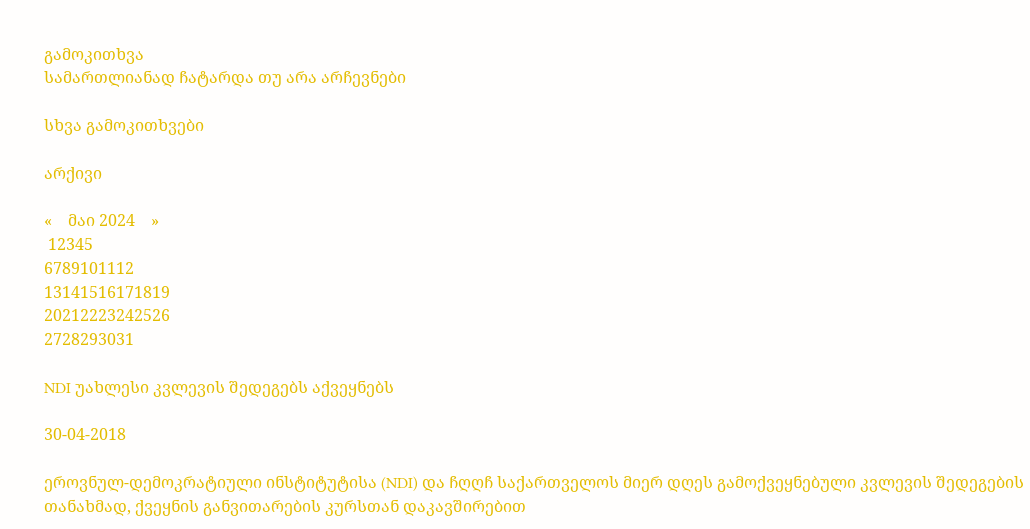გამოკითხვა
სამართლიანად ჩატარდა თუ არა არჩევნები

სხვა გამოკითხვები

არქივი

«    მაი 2024    »
 12345
6789101112
13141516171819
20212223242526
2728293031

NDI უახლესი კვლევის შედეგებს აქვეყნებს

30-04-2018

ეროვნულ-დემოკრატიული ინსტიტუტისა (NDI) და ჩღღჩ საქართველოს მიერ დღეს გამოქვეყნებული კვლევის შედეგების თანახმად, ქვეყნის განვითარების კურსთან დაკავშირებით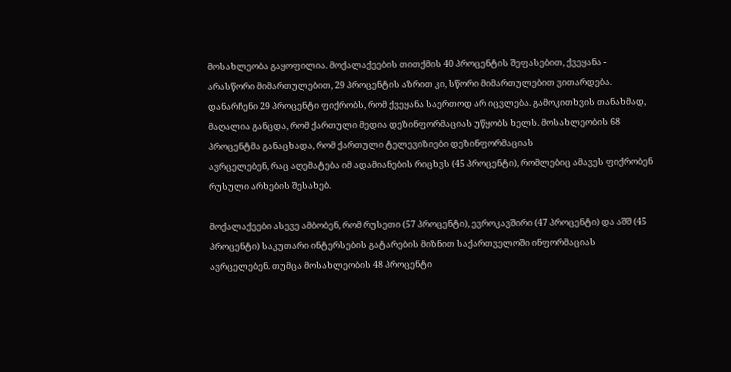მოსახლეობა გაყოფილია. მოქალაქეების თითქმის 40 პროცენტის შეფასებით, ქვეყანა - არასწორი მიმართულებით, 29 პროცენტის აზრით კი, სწორი მიმართულებით ვითარდება. დანარჩენი 29 პროცენტი ფიქრობს, რომ ქვეყანა საერთოდ არ იცვლება. გამოკითხვის თანახმად, მაღალია განცდა, რომ ქართული მედია დეზინფორმაციას უწყობს ხელს. მოსახლეობის 68 პროცენტმა განაცხადა, რომ ქართული ტელევიზიები დეზინფორმაციას
ავრცელებენ, რაც აღემატება იმ ადამიანების რიცხვს (45 პროცენტი), რომლებიც ამავეს ფიქრობენ რუსული არხების შესახებ.

მოქალაქეები ასევე ამბობენ, რომ რუსეთი (57 პროცენტი), ევროკავშირი (47 პროცენტი) და აშშ (45 პროცენტი) საკუთარი ინტერსების გატარების მიზნით საქართველოში ინფორმაციას ავრცელებენ. თუმცა მოსახლეობის 48 პროცენტი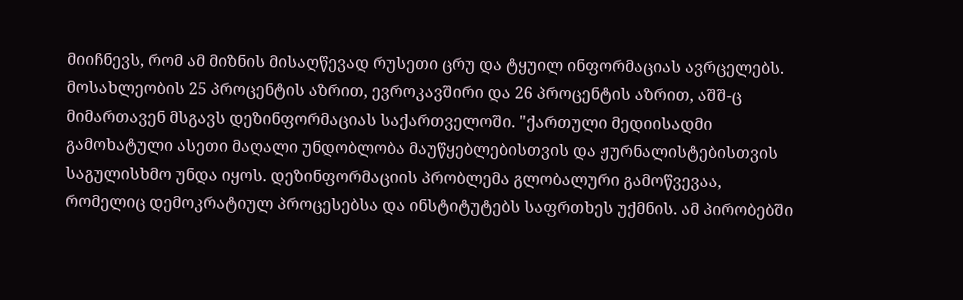მიიჩნევს, რომ ამ მიზნის მისაღწევად რუსეთი ცრუ და ტყუილ ინფორმაციას ავრცელებს. მოსახლეობის 25 პროცენტის აზრით, ევროკავშირი და 26 პროცენტის აზრით, აშშ-ც მიმართავენ მსგავს დეზინფორმაციას საქართველოში. "ქართული მედიისადმი გამოხატული ასეთი მაღალი უნდობლობა მაუწყებლებისთვის და ჟურნალისტებისთვის საგულისხმო უნდა იყოს. დეზინფორმაციის პრობლემა გლობალური გამოწვევაა, რომელიც დემოკრატიულ პროცესებსა და ინსტიტუტებს საფრთხეს უქმნის. ამ პირობებში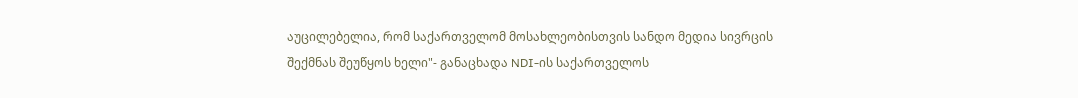აუცილებელია, რომ საქართველომ მოსახლეობისთვის სანდო მედია სივრცის შექმნას შეუწყოს ხელი"- განაცხადა NDI-ის საქართველოს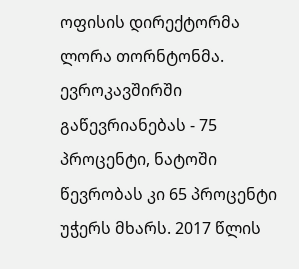ოფისის დირექტორმა ლორა თორნტონმა. ევროკავშირში გაწევრიანებას - 75 პროცენტი, ნატოში წევრობას კი 65 პროცენტი უჭერს მხარს. 2017 წლის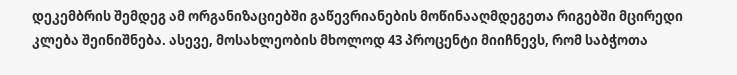დეკემბრის შემდეგ ამ ორგანიზაციებში გაწევრიანების მოწინააღმდეგეთა რიგებში მცირედი კლება შეინიშნება. ასევე, მოსახლეობის მხოლოდ 43 პროცენტი მიიჩნევს, რომ საბჭოთა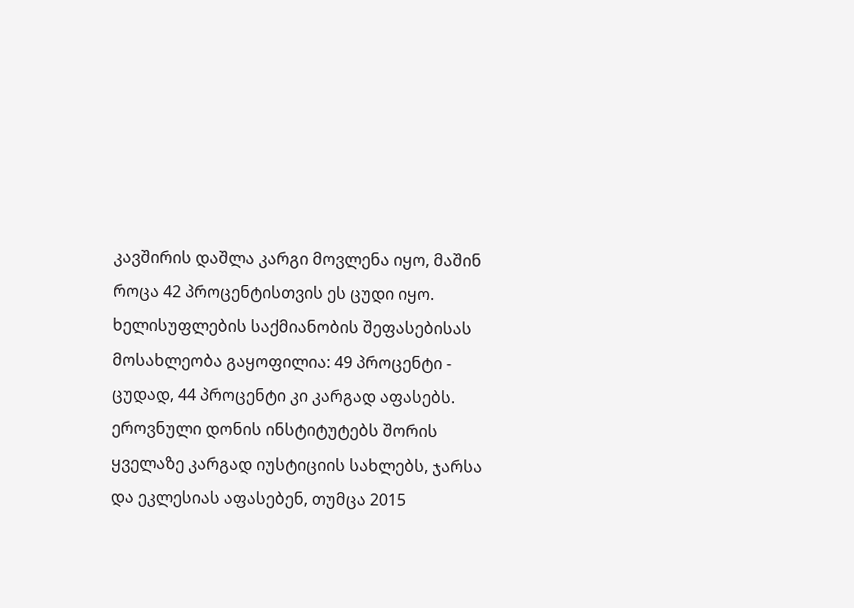კავშირის დაშლა კარგი მოვლენა იყო, მაშინ როცა 42 პროცენტისთვის ეს ცუდი იყო. ხელისუფლების საქმიანობის შეფასებისას მოსახლეობა გაყოფილია: 49 პროცენტი - ცუდად, 44 პროცენტი კი კარგად აფასებს. ეროვნული დონის ინსტიტუტებს შორის ყველაზე კარგად იუსტიციის სახლებს, ჯარსა და ეკლესიას აფასებენ, თუმცა 2015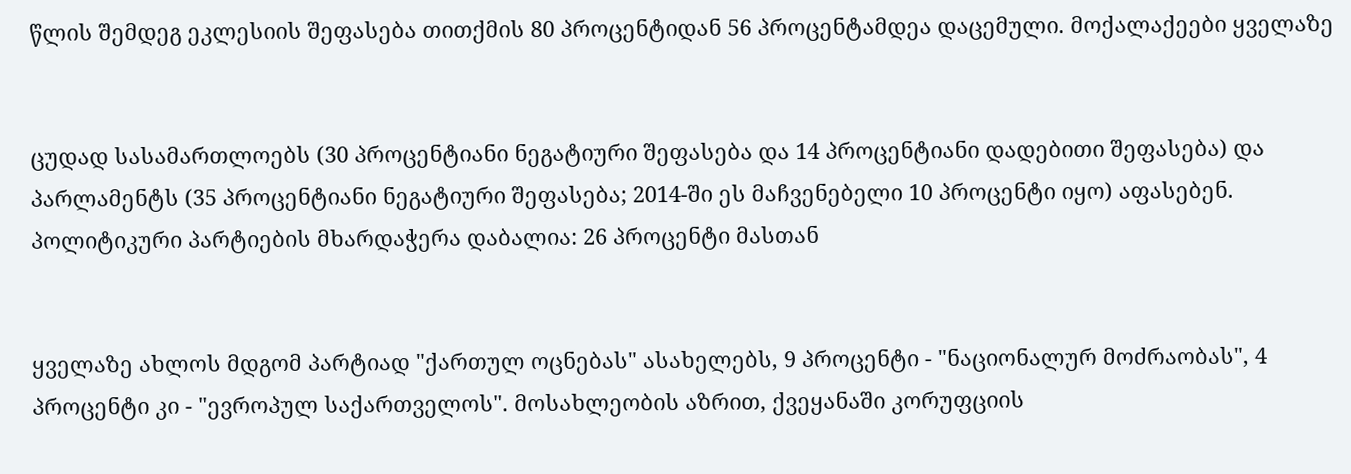წლის შემდეგ ეკლესიის შეფასება თითქმის 80 პროცენტიდან 56 პროცენტამდეა დაცემული. მოქალაქეები ყველაზე


ცუდად სასამართლოებს (30 პროცენტიანი ნეგატიური შეფასება და 14 პროცენტიანი დადებითი შეფასება) და პარლამენტს (35 პროცენტიანი ნეგატიური შეფასება; 2014-ში ეს მაჩვენებელი 10 პროცენტი იყო) აფასებენ. პოლიტიკური პარტიების მხარდაჭერა დაბალია: 26 პროცენტი მასთან


ყველაზე ახლოს მდგომ პარტიად "ქართულ ოცნებას" ასახელებს, 9 პროცენტი - "ნაციონალურ მოძრაობას", 4 პროცენტი კი - "ევროპულ საქართველოს". მოსახლეობის აზრით, ქვეყანაში კორუფციის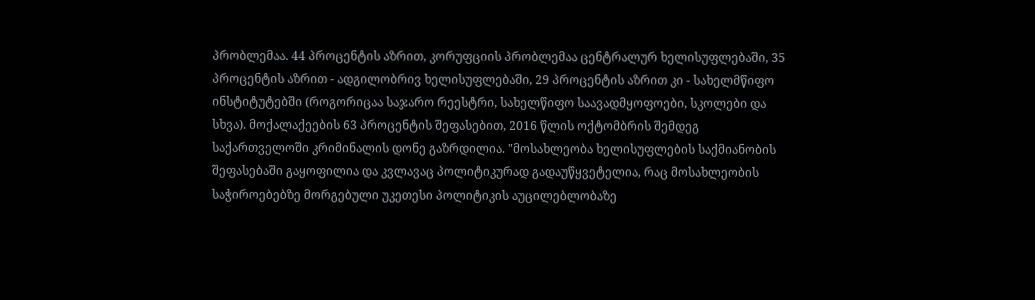პრობლემაა. 44 პროცენტის აზრით, კორუფციის პრობლემაა ცენტრალურ ხელისუფლებაში, 35 პროცენტის აზრით - ადგილობრივ ხელისუფლებაში, 29 პროცენტის აზრით კი - სახელმწიფო ინსტიტუტებში (როგორიცაა საჯარო რეესტრი, სახელწიფო საავადმყოფოები, სკოლები და სხვა). მოქალაქეების 63 პროცენტის შეფასებით, 2016 წლის ოქტომბრის შემდეგ საქართველოში კრიმინალის დონე გაზრდილია. "მოსახლეობა ხელისუფლების საქმიანობის შეფასებაში გაყოფილია და კვლავაც პოლიტიკურად გადაუწყვეტელია, რაც მოსახლეობის საჭიროებებზე მორგებული უკეთესი პოლიტიკის აუცილებლობაზე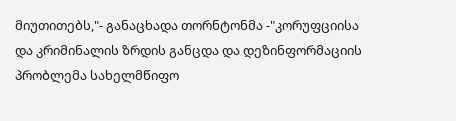მიუთითებს,"- განაცხადა თორნტონმა -"კორუფციისა და კრიმინალის ზრდის განცდა და დეზინფორმაციის პრობლემა სახელმწიფო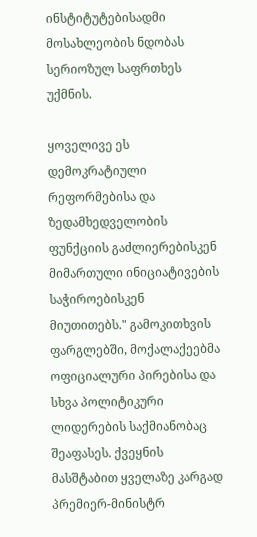ინსტიტუტებისადმი მოსახლეობის ნდობას სერიოზულ საფრთხეს უქმნის.

ყოველივე ეს დემოკრატიული რეფორმებისა და ზედამხედველობის ფუნქციის გაძლიერებისკენ მიმართული ინიციატივების საჭიროებისკენ მიუთითებს." გამოკითხვის ფარგლებში, მოქალაქეებმა ოფიციალური პირებისა და სხვა პოლიტიკური ლიდერების საქმიანობაც შეაფასეს. ქვეყნის მასშტაბით ყველაზე კარგად პრემიერ-მინისტრ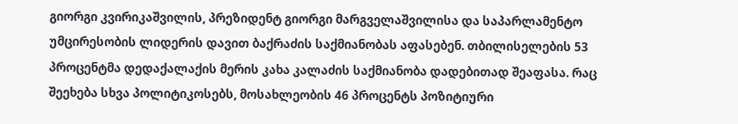გიორგი კვირიკაშვილის, პრეზიდენტ გიორგი მარგველაშვილისა და საპარლამენტო უმცირესობის ლიდერის დავით ბაქრაძის საქმიანობას აფასებენ. თბილისელების 53 პროცენტმა დედაქალაქის მერის კახა კალაძის საქმიანობა დადებითად შეაფასა. რაც შეეხება სხვა პოლიტიკოსებს, მოსახლეობის 46 პროცენტს პოზიტიური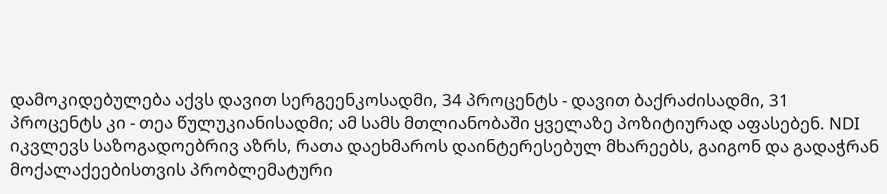დამოკიდებულება აქვს დავით სერგეენკოსადმი, 34 პროცენტს - დავით ბაქრაძისადმი, 31 პროცენტს კი - თეა წულუკიანისადმი; ამ სამს მთლიანობაში ყველაზე პოზიტიურად აფასებენ. NDI იკვლევს საზოგადოებრივ აზრს, რათა დაეხმაროს დაინტერესებულ მხარეებს, გაიგონ და გადაჭრან მოქალაქეებისთვის პრობლემატური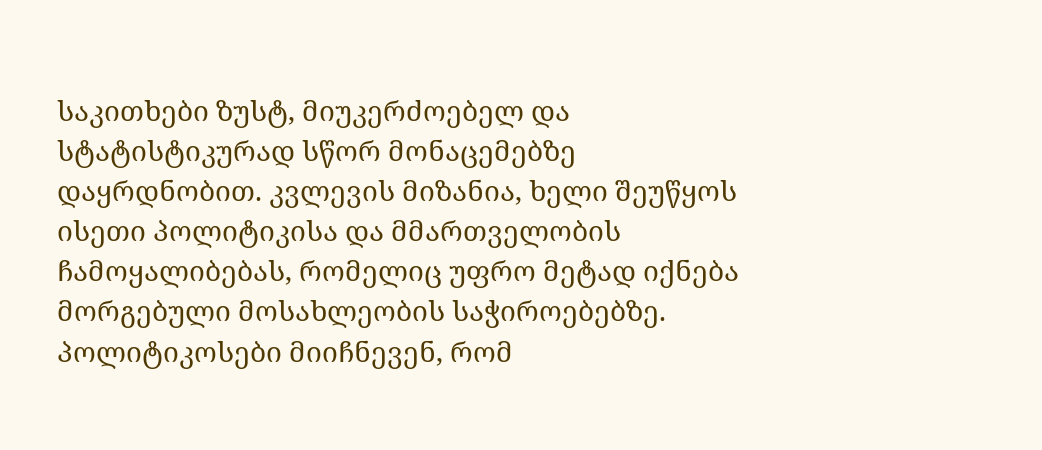საკითხები ზუსტ, მიუკერძოებელ და სტატისტიკურად სწორ მონაცემებზე დაყრდნობით. კვლევის მიზანია, ხელი შეუწყოს ისეთი პოლიტიკისა და მმართველობის ჩამოყალიბებას, რომელიც უფრო მეტად იქნება მორგებული მოსახლეობის საჭიროებებზე. პოლიტიკოსები მიიჩნევენ, რომ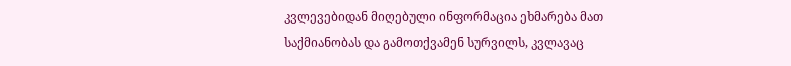კვლევებიდან მიღებული ინფორმაცია ეხმარება მათ საქმიანობას და გამოთქვამენ სურვილს, კვლავაც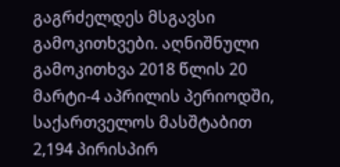გაგრძელდეს მსგავსი გამოკითხვები. აღნიშნული გამოკითხვა 2018 წლის 20 მარტი-4 აპრილის პერიოდში, საქართველოს მასშტაბით 2,194 პირისპირ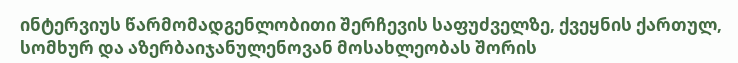ინტერვიუს წარმომადგენლობითი შერჩევის საფუძველზე, ქვეყნის ქართულ, სომხურ და აზერბაიჯანულენოვან მოსახლეობას შორის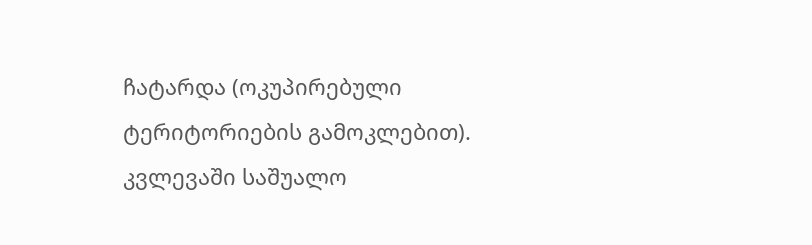ჩატარდა (ოკუპირებული ტერიტორიების გამოკლებით). კვლევაში საშუალო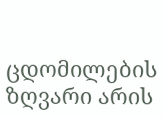ცდომილების ზღვარი არის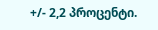+/- 2,2 პროცენტი.